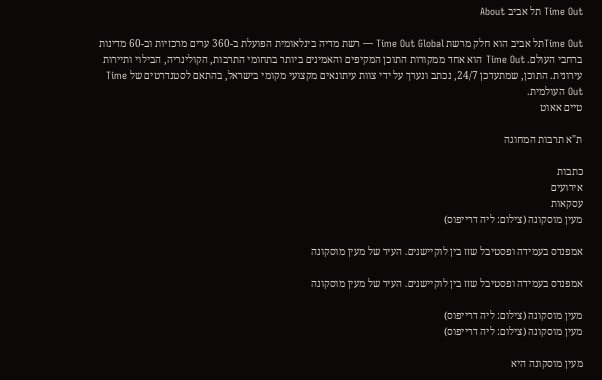Time Out תל אביב About

Time Outתל אביב הוא חלק מרשת Time Out Global — רשת מדיה בינלאומית הפועלת ב-360 ערים מרכזיות וב-60 מדינות ברחבי העולם. Time Out הוא אחד ממקורות התוכן המקיפים והאמינים ביותר בתחומי התרבות, הקולינריה, הבילוי ותיירות עירונית. התוכן, שמתעדכן 24/7, נכתב ונערך על ידי צוות עיתונאים מקצועי מקומי בישראל, בהתאם לסטנדרטים של Time Out העולמית.
טיים אאוט

ת"א תרבות המחוגה

כתבות
אירועים
עסקאות
מעין מוסקונה (צילום: ליה דרייפוס)

אמפנדס בעמידה ופסטיבל שזז בין לוקיישנים. העיר של מעין מוסקונה

אמפנדס בעמידה ופסטיבל שזז בין לוקיישנים. העיר של מעין מוסקונה

מעין מוסקונה (צילום: ליה דרייפוס)
מעין מוסקונה (צילום: ליה דרייפוס)

מעין מוסקונה היא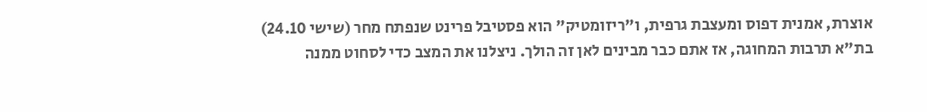אוצרת, אמנית דפוס ומעצבת גרפית, ו"ריזומטיק" הוא פסטיבל פרינט שנפתח מחר (שישי 24.10) בת"א תרבות המחוגה, אז אתם כבר מבינים לאן זה הולך. ניצלנו את המצב כדי לסחוט ממנה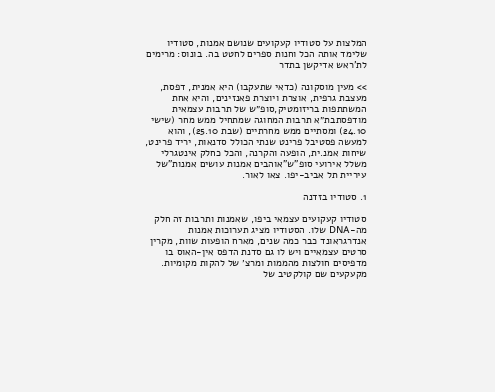המלצות על סטודיו קעקועים שנושם אמנות, סטודיו שלימד אותה הכל וחנות ספרים לחטט בה. בונוס: מרימים לת'ראש אדיקשן בתדר

>> מעין מוסקונה (כדאי שתעקבו) היא אמנית, דפסת, מעצבת גרפית, אוצרת ויוצרת פאנזינים, והיא אחת המשתתפות בריזומטיק,סופ״ש של תרבות עצמאית מודפסתבת״א תרבות המחוגה שמתחיל ממש מחר (שישי 24.10) ומסתיים ממש מחרתיים (שבת 25.10), והוא למעשה פסטיבל פרינט שנתי הכולל סדנאות, יריד פרינט, שיחות אמנ.ית, הופעה והקרנה, והכל כחלק אינטגרלי משלל אירועי סופ"ש"אוהבים אמנות עושים אמנות"של עיריית תל אביב-יפו. צאו לאור.

1. סטודיו בזדנה

סטודיו קעקועים עצמאי ביפו, שאמנות ותרבות זה חלק מה-DNA שלו. הסטודיו מציג תערוכות אמנות אנדרגראונד כבר כמה שנים, מארח הופעות שוות, מקרין סרטים עצמאיים ויש לו גם סדנת הדפס אין-האוס בו מדפיסים חולצות מהממות ומרצ׳ של להקות מקומיות. מקעקעים שם קולקטיב של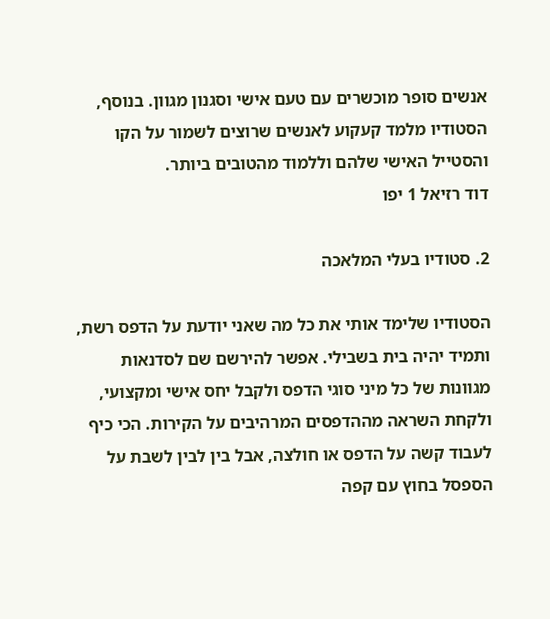אנשים סופר מוכשרים עם טעם אישי וסגנון מגוון. בנוסף, הסטודיו מלמד קעקוע לאנשים שרוצים לשמור על הקו והסטייל האישי שלהם וללמוד מהטובים ביותר.
דוד רזיאל 1 יפו

2. סטודיו בעלי המלאכה

הסטודיו שלימד אותי את כל מה שאני יודעת על הדפס רשת, ותמיד יהיה בית בשבילי. אפשר להירשם שם לסדנאות מגוונות של כל מיני סוגי הדפס ולקבל יחס אישי ומקצועי, ולקחת השראה מההדפסים המרהיבים על הקירות. הכי כיף לעבוד קשה על הדפס או חולצה, אבל בין לבין לשבת על הספסל בחוץ עם קפה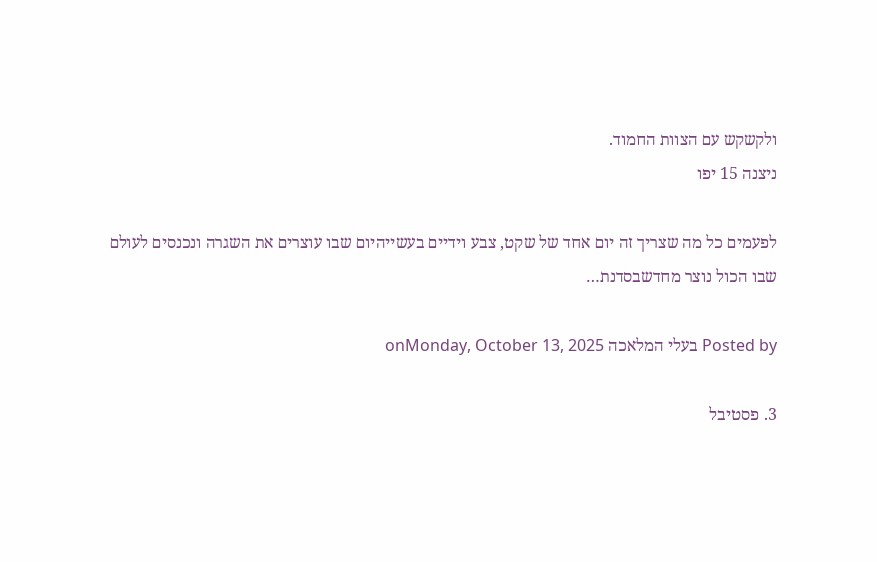ולקשקש עם הצוות החמוד.
ניצנה 15 יפו

לפעמים כל מה שצריך זה יום אחד של שקט, צבע וידיים בעשייהיום שבו עוצרים את השגרה ונכנסים לעולם שבו הכול נוצר מחדשבסדנת…

Posted by בעלי המלאכה onMonday, October 13, 2025

3. פסטיבל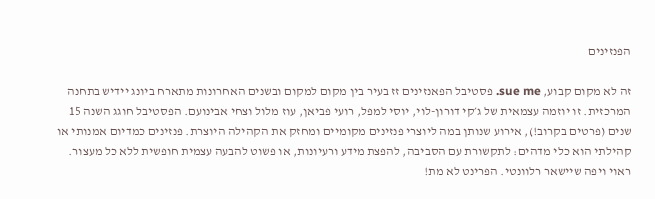הפנזינים

זה לא מקום קבוע, sue me. פסטיבל הפאנזינים זז בעיר בין מקום למקום ובשנים האחרונות מתארח ביונג יידיש בתחנה המרכזית. זו יוזמה עצמאית של ג׳קי דורון-לוי, יוסי למפל, רועי פביאן, עוז מלול וצחי אבינועם. הפסטיבל חוגג השנה 15 שנים (פרטים בקרוב!), אירוע שנותן במה ליוצרי פנזינים מקומיים ומחזק את הקהילה היוצרת. פנזינים כמדיום אמנותי או קהילתי הוא כלי מדהים: לתקשורת עם הסביבה, להפצת מידע ורעיונות, או פשוט להבעה עצמית חופשית ללא כל מעצור. ראוי ויפה שיישאר רלוונטי. הפרינט לא מת!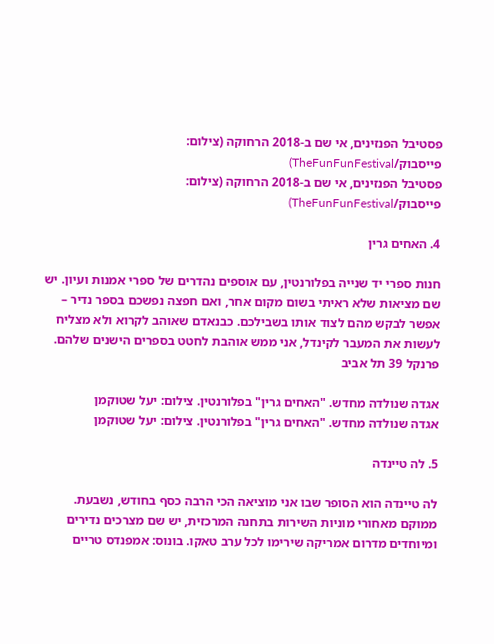פסטיבל הפנזינים, אי שם ב-2018 הרחוקה (צילום: פייסבוק/TheFunFunFestival)
פסטיבל הפנזינים, אי שם ב-2018 הרחוקה (צילום: פייסבוק/TheFunFunFestival)

4. האחים גרין

חנות ספרי יד שנייה בפלורנטין, עם אוספים נהדרים של ספרי אמנות ועיון. יש שם מציאות שלא ראיתי בשום מקום אחר, ואם חפצה נפשכם בספר נדיר – אפשר לבקש מהם לצוד אותו בשבילכם. כבנאדם שאוהב לקרוא ולא מצליח לעשות את המעבר לקינדל, אני ממש אוהבת לחטט בספרים הישנים שלהם.
פרנקל 39 תל אביב

אגדה שנולדה מחדש. "האחים גרין" בפלורנטין. צילום: יעל שטוקמן
אגדה שנולדה מחדש. "האחים גרין" בפלורנטין. צילום: יעל שטוקמן

5. לה טיינדה

לה טיינדה הוא הסופר שבו אני מוציאה הכי הרבה כסף בחודש, נשבעת. ממוקם מאחורי מוניות השירות בתחנה המרכזית, יש שם מצרכים נדירים ומיוחדים מדרום אמריקה שירימו לכל ערב טאקו. בונוס: אמפנדס טריים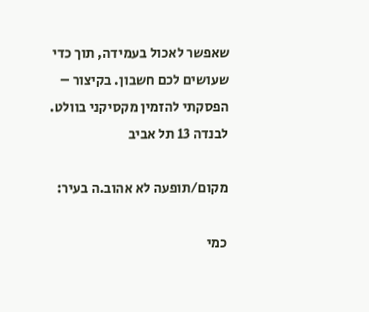שאפשר לאכול בעמידה, תוך כדי שעושים לכם חשבון. בקיצור – הפסקתי להזמין מקסיקני בוולט.
לבנדה 13 תל אביב

מקום/תופעה לא אהוב.ה בעיר:

כמי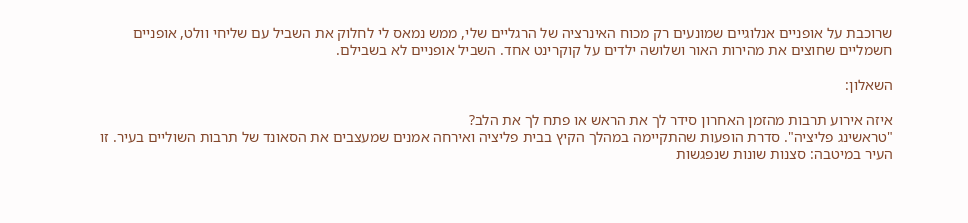שרוכבת על אופניים אנלוגיים שמונעים רק מכוח האינרציה של הרגליים שלי, ממש נמאס לי לחלוק את השביל עם שליחי וולט, אופניים חשמליים שחוצים את מהירות האור ושלושה ילדים על קוקרינט אחד. השביל אופניים לא בשבילם.

השאלון:

איזה אירוע תרבות מהזמן האחרון סידר לך את הראש או פתח לך את הלב?
"טראשינג פליציה". סדרת הופעות שהתקיימה במהלך הקיץ בבית פליציה ואירחה אמנים שמעצבים את הסאונד של תרבות השוליים בעיר. זו העיר במיטבה: סצנות שונות שנפגשות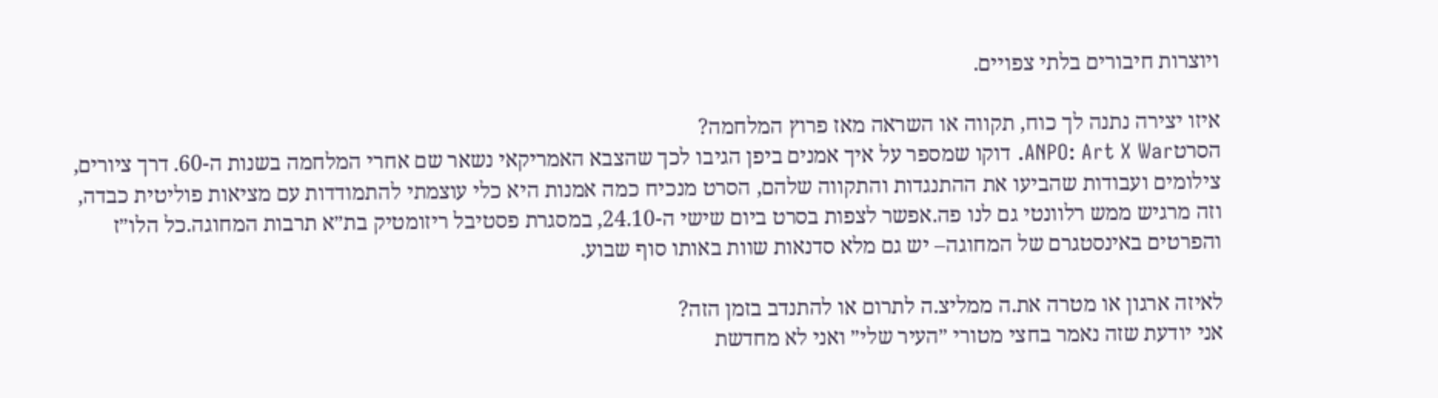ויוצרות חיבורים בלתי צפויים.

איזו יצירה נתנה לך כוח, תקווה או השראה מאז פרוץ המלחמה?
הסרטANPO: Art X War. דוקו שמספר על איך אמנים ביפן הגיבו לכך שהצבא האמריקאי נשאר שם אחרי המלחמה בשנות ה-60. דרך ציורים, צילומים ועבודות שהביעו את ההתנגדות והתקווה שלהם, הסרט מנכיח כמה אמנות היא כלי עוצמתי להתמודדות עם מציאות פוליטית כבדה, וזה מרגיש ממש רלוונטי גם לנו פה.אפשר לצפות בסרט ביום שישי ה-24.10, במסגרת פסטיבל ריזומטיק בת״א תרבות המחוגה.כל הלו״ז והפרטים באינסטגרם של המחוגה– יש גם מלא סדנאות שוות באותו סוף שבוע.

לאיזה ארגון או מטרה את.ה ממליצ.ה לתרום או להתנדב בזמן הזה?
אני יודעת שזה נאמר בחצי מטורי ״העיר שלי״ ואני לא מחדשת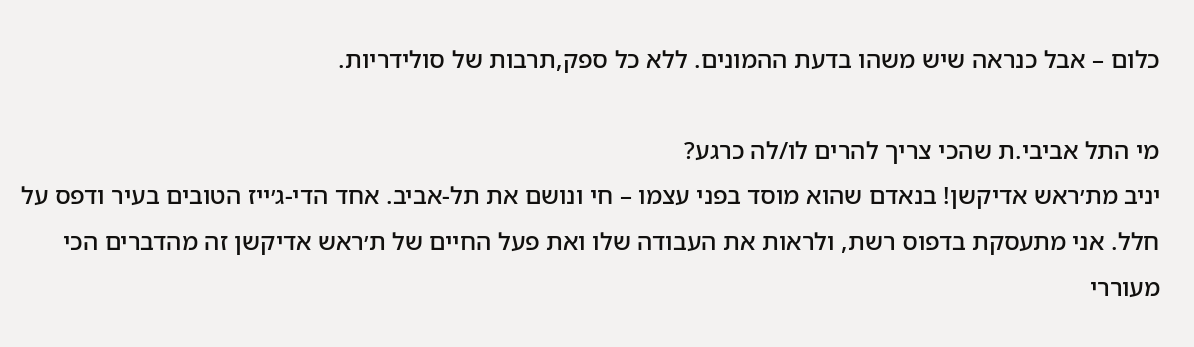כלום – אבל כנראה שיש משהו בדעת ההמונים. ללא כל ספק,תרבות של סולידריות.

מי התל אביבי.ת שהכי צריך להרים לו/לה כרגע?
יניב מת׳ראש אדיקשן! בנאדם שהוא מוסד בפני עצמו – חי ונושם את תל-אביב. אחד הדי-ג׳ייז הטובים בעיר ודפס על חלל. אני מתעסקת בדפוס רשת, ולראות את העבודה שלו ואת פעל החיים של ת׳ראש אדיקשן זה מהדברים הכי מעוררי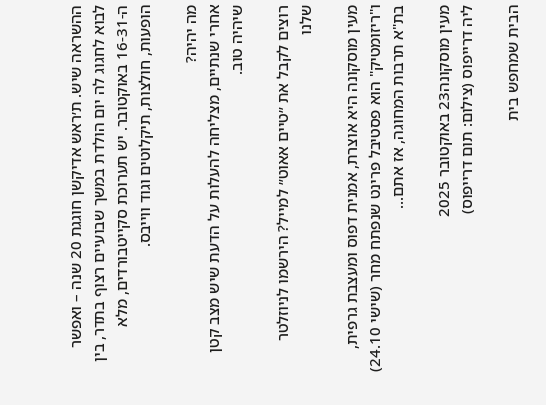ההשראה שיש. ת׳ראש אדיקשן חוגגת 20 שנה – ואפשר לבוא לחגוג לה יום הולדת במשך שבועיים רצוף בתדר, בין ה-16-31 באוקטובר. יש תערוכת סקייטבורדים, מלא הופעות, חולצות, תיקלוטים וגוד ווייבס.

מה יהיה?
אחרי שנתיים, מצליחה להעלות על הדעת שיש מצב קטן שיהיה טוב.

רוצים לקבל את ״טיים אאוט״ למייל? הירשמו לניוזלטר שלנו

מעין מוסקונה היא אוצרת, אמנית דפוס ומעצבת גרפית, ו"ריזומטיק" הוא פסטיבל פרינט שנפתח מחר (שישי 24.10) בת"א תרבות המחוגה, אז אתם...

מעין מוסקונה23 באוקטובר 2025
ליה דרייפוס (צילום: תום דרייפוס)

הבית שמחפש בית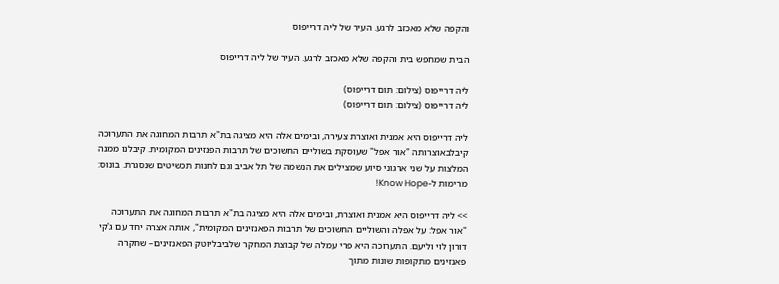והקפה שלא מאכזב לרגע. העיר של ליה דרייפוס

הבית שמחפש בית והקפה שלא מאכזב לרגע. העיר של ליה דרייפוס

ליה דרייפוס (צילום: תום דרייפוס)
ליה דרייפוס (צילום: תום דרייפוס)

ליה דרייפוס היא אמנית ואוצרת צעירה, ובימים אלה היא מציגה בת"א תרבות המחוגה את התערוכה קיבלבאוצרותה "אור אפל" שעוסקת בשוליים החשוכים של תרבות הפנזינים המקומית. קיבלנו ממנה המלצות על שני ארגוני סיוע שמצילים את הנשמה של תל אביב וגם לחנות תכשיטים שנסגרת. בונוס: מרימות ל-Know Hope!

>> ליה דרייפוס היא אמנית ואוצרת, ובימים אלה היא מציגה בת"א תרבות המחוגה את התערוכה "אור אפל: על אפלה והשוליים החשוכים של תרבות הפאנזינים המקומית", אותה אצרה יחד עם ג'קי דורון לוי וליעם. התערוכה היא פרי עמלה של קבוצת המחקר שלביבליוטק הפאנזינים– שחקרה פאנזינים מתקופות שונות מתוך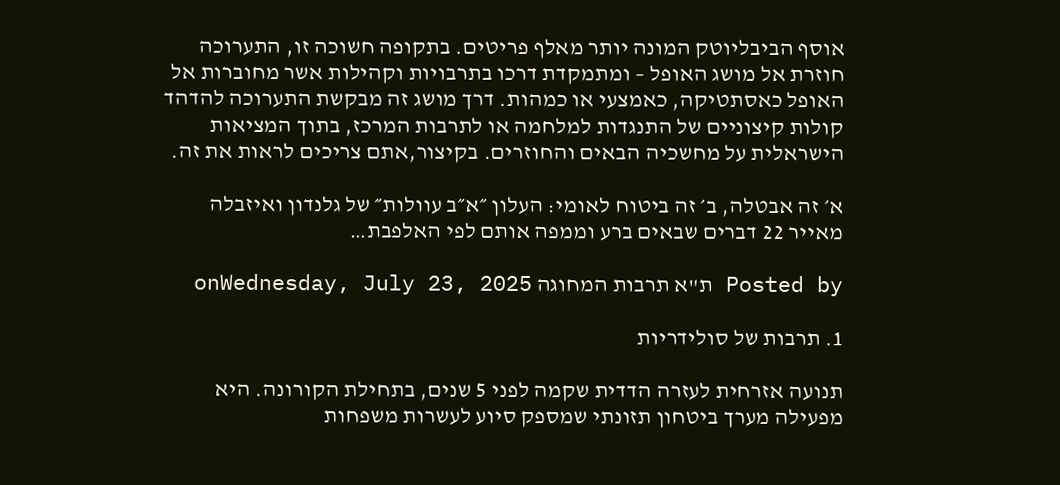אוסף הביבליוטק המונה יותר מאלף פריטים. בתקופה חשוכה זו, התערוכה חוזרת אל מושג האופל – ומתמקדת דרכו בתרבויות וקהילות אשר מחוברות אל האופל כאסתטיקה, כאמצעי או כמהות. דרך מושג זה מבקשת התערוכה להדהד קולות קיצוניים של התנגדות למלחמה או לתרבות המרכז, בתוך המציאות הישראלית על מחשכיה הבאים והחוזרים. בקיצור,אתם צריכים לראות את זה.

א׳ זה אבטלה, ב׳ זה ביטוח לאומי: העלון ״א״ב עוולות״ של גלנדון ואיזבלה מאייר 22 דברים שבאים ברע וממפה אותם לפי האלפבת…

Posted by ת"א תרבות המחוגה onWednesday, July 23, 2025

1. תרבות של סולידריות

תנועה אזרחית לעזרה הדדית שקמה לפני 5 שנים, בתחילת הקורונה. היא מפעילה מערך ביטחון תזונתי שמספק סיוע לעשרות משפחות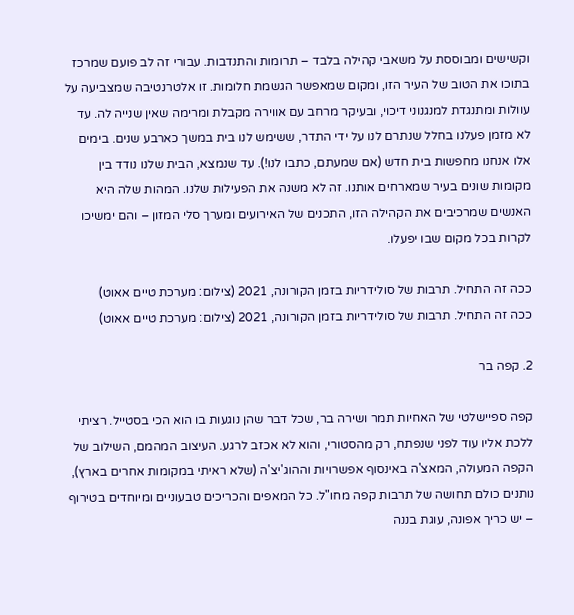וקשישים ומבוססת על משאבי קהילה בלבד – תרומות והתנדבות. עבורי זה לב פועם שמרכז בתוכו את הטוב של העיר הזו, ומקום שמאפשר הגשמת חלומות. זו אלטרנטיבה שמצביעה על עוולות ומתנגדת למנגנוני דיכוי, ובעיקר מרחב עם אווירה מקבלת ומרימה שאין שנייה לה. עד לא מזמן פעלנו בחלל שנתרם לנו על ידי התדר, ששימש לנו בית במשך כארבע שנים. בימים אלו אנחנו מחפשות בית חדש (אם שמעתם, כתבו לנו!). עד שנמצא, הבית שלנו נודד בין מקומות שונים בעיר שמארחים אותנו. זה לא משנה את הפעילות שלנו. המהות שלה היא האנשים שמרכיבים את הקהילה הזו, התכנים של האירועים ומערך סלי המזון – והם ימשיכו לקרות בכל מקום שבו יפעלו.

ככה זה התחיל. תרבות של סולידריות בזמן הקורונה, 2021 (צילום: מערכת טיים אאוט)
ככה זה התחיל. תרבות של סולידריות בזמן הקורונה, 2021 (צילום: מערכת טיים אאוט)

2. קפה בר

קפה ספיישלטי של האחיות תמר ושירה בר, שכל דבר שהן נוגעות בו הוא הכי בסטייל. רציתי ללכת אליו עוד לפני שנפתח, רק מהסטורי, והוא לא אכזב לרגע. העיצוב המהמם, השילוב של הקפה המעולה, המאצ'ה באינסוף אפשרויות וההוג'יצ'ה (שלא ראיתי במקומות אחרים בארץ), נותנים כולם תחושה של תרבות קפה מחו"ל. כל המאפים והכריכים טבעוניים ומיוחדים בטירוף – יש כריך אפונה, עוגת בננה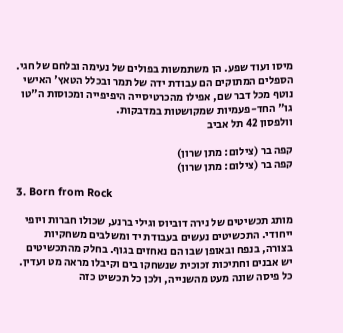מיסו ועוד שפע. הן משתמשות בפולים של נעימה ובלחם של חגי. הספלים המתוקים הם עבודת ידה של תמר ובכלל הטאץ' האישי נוטף מכל דבר שם, אפילו מהכרטיסייה היפיפייה ומכוסות ה"טו גו" החד-פעמיות שמקושטות במדבקות.
וולפסון 42 תל אביב

קפה בר (צילום: מתן שרון)
קפה בר (צילום: מתן שרון)

3. Born from Rock

מותג תכשיטים של נירה דוביוס וגילי ברנע, שכולו חברות ויופי ייחודי. התכשיטים נעשים בעבודת יד ומשלבים משחקיות בצורה, בנפח ובאופן שבו הם נאחזים בגוף. בחלק מהתכשיטים יש אבנים וחתיכות זכוכית שנשחקו בים וקיבלו מראה מט ועדין. כל פיסה שונה מעט מהשנייה, ולכן כל תכשיט כזה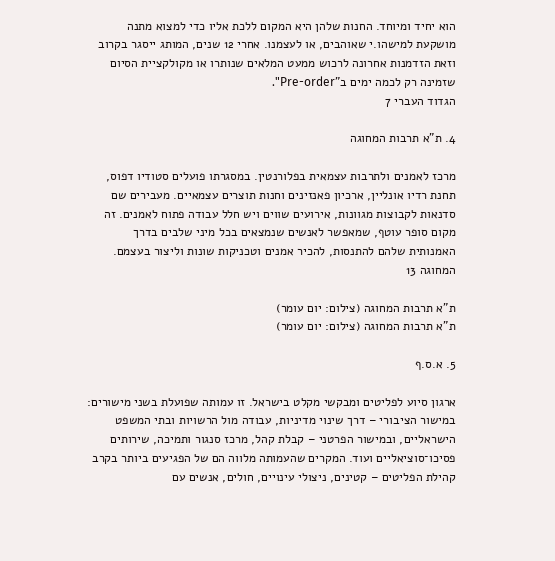הוא יחיד ומיוחד. החנות שלהן היא המקום ללכת אליו כדי למצוא מתנה מושקעת למישהו.י שאוהבים, או לעצמנו. אחרי 12 שנים, המותג ייסגר בקרוב וזאת הזדמנות אחרונה לרכוש ממעט המלאים שנותרו או מקולקציית הסיום שזמינה רק לכמה ימים ב"Pre-order".
הגדוד העברי 7

4. ת"א תרבות המחוגה

מרכז לאמנים ולתרבות עצמאית בפלורנטין. במסגרתו פועלים סטודיו דפוס, תחנת רדיו אונליין, ארכיון פאנזינים וחנות תוצרים עצמאיים. מעבירים שם סדנאות לקבוצות מגוונות, אירועים שווים ויש חלל עבודה פתוח לאמנים. זה מקום סופר עוטף, שמאפשר לאנשים שנמצאים בכל מיני שלבים בדרך האמנותית שלהם להתנסות, להכיר אמנים וטכניקות שונות וליצור בעצמם.
המחוגה 13

ת"א תרבות המחוגה (צילום: יום עומר)
ת"א תרבות המחוגה (צילום: יום עומר)

5. א.ס.ף

ארגון סיוע לפליטים ומבקשי מקלט בישראל. זו עמותה שפועלת בשני מישורים: במישור הציבורי – דרך שינוי מדיניות, עבודה מול הרשויות ובתי המשפט הישראליים, ובמישור הפרטני – קבלת קהל, מרכז סנגור ותמיכה, שירותים פסיכו־סוציאליים ועוד. המקרים שהעמותה מלווה הם של הפגיעים ביותר בקרב קהילת הפליטים – קטינים, ניצולי עינויים, חולים, אנשים עם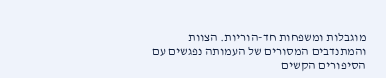מוגבלות ומשפחות חד-הוריות. הצוות והמתנדבים המסורים של העמותה נפגשים עם הסיפורים הקשים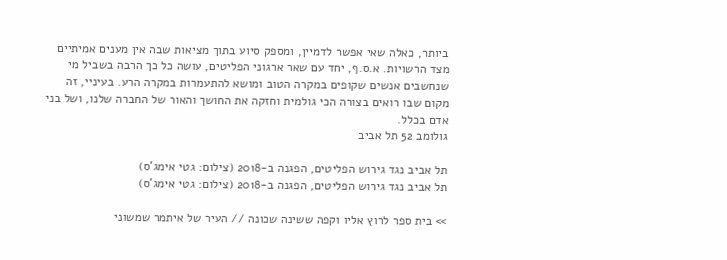ביותר, כאלה שאי אפשר לדמיין, ומספק סיוע בתוך מציאות שבה אין מענים אמיתיים מצד הרשויות. א.ס.ף, יחד עם שאר ארגוני הפליטים, עושה כל כך הרבה בשביל מי שנחשבים אנשים שקופים במקרה הטוב ומושא להתעמרות במקרה הרע. בעיניי, זה מקום שבו רואים בצורה הכי גולמית וחזקה את החושך והאור של החברה שלנו, ושל בני אדם בכלל.
גולומב 52 תל אביב

תל אביב נגד גירוש הפליטים, הפגנה ב-2018 (צילום: גטי אימג'ס)
תל אביב נגד גירוש הפליטים, הפגנה ב-2018 (צילום: גטי אימג'ס)

>> בית ספר לרוץ אליו וקפה ששינה שכונה // העיר של איתמר שמשוני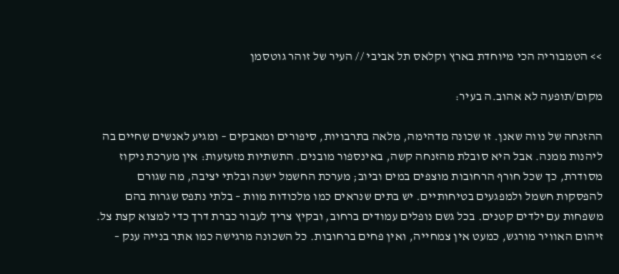>> הטמבוריה הכי מיוחדת בארץ וקלאס תל אביבי // העיר של זוהר גוטסמן

מקום/תופעה לא אהוב.ה בעיר:

ההזנחה של נווה שאנן. זו שכונה מדהימה, מלאה בתרבויות, סיפורים ומאבקים – ומגיע לאנשים שחיים בה ליהנות ממנה. אבל היא סובלת מהזנחה קשה, באינספור מובנים. התשתיות מזעזעות: אין מערכת ניקוז מסודרת, כך שכל חורף הרחובות מוצפים במים וביוב; מערכת החשמל ישנה ובלתי יציבה, מה שגורם להפסקות חשמל ולמפגעים בטיחותיים. יש בתים שנראים כמו מלכודות מוות – בלתי נתפס שגרות בהם משפחות עם ילדים קטנים. בכל גשם נופלים עמודים ברחוב, ובקיץ צריך לעבור כברת דרך כדי למצוא קצת צל. זיהום האוויר מורגש, כמעט אין צמחייה, ואין פחים ברחובות. כל השכונה מרגישה כמו אתר בנייה ענק –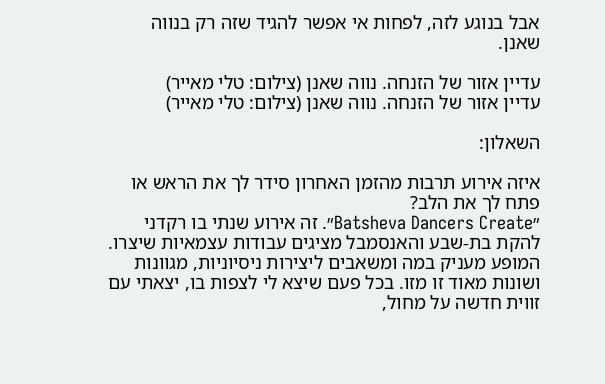אבל בנוגע לזה, לפחות אי אפשר להגיד שזה רק בנווה שאנן.

עדיין אזור של הזנחה. נווה שאנן (צילום: טלי מאייר)
עדיין אזור של הזנחה. נווה שאנן (צילום: טלי מאייר)

השאלון:

איזה אירוע תרבות מהזמן האחרון סידר לך את הראש או פתח לך את הלב?
״Batsheva Dancers Create״. זה אירוע שנתי בו רקדני להקת בת-שבע והאנסמבל מציגים עבודות עצמאיות שיצרו. המופע מעניק במה ומשאבים ליצירות ניסיוניות, מגוונות ושונות מאוד זו מזו. בכל פעם שיצא לי לצפות בו, יצאתי עם זווית חדשה על מחול,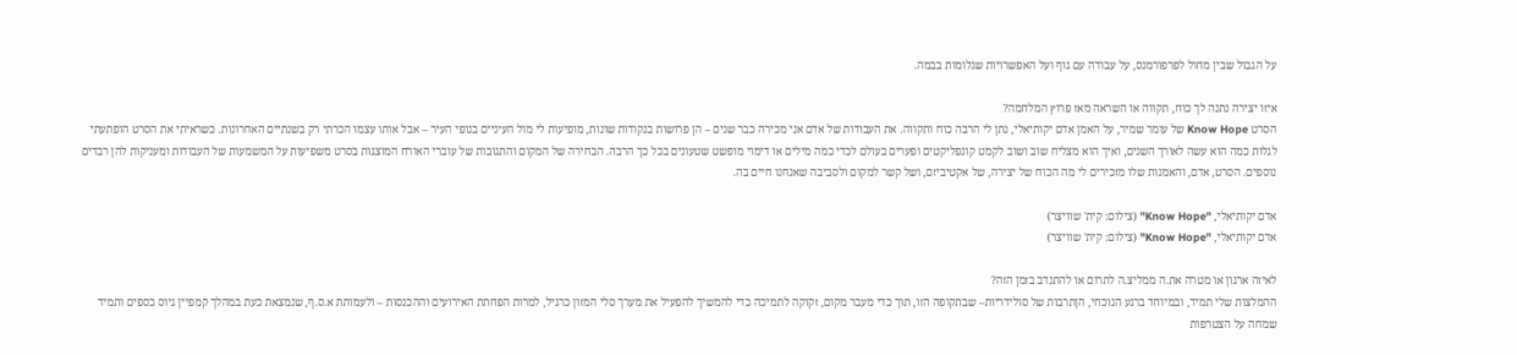על הגבול שבין מחול לפרפורמנס, על עבודה עם גוף ועל האפשרויות שגלומות בבמה.

איזו יצירה נתנה לך כוח, תקווה או השראה מאז פרוץ המלחמה?
הסרט Know Hope של עומר שמיר, על האמן אדם יקותיאלי, נתן לי הרבה כוח ותקווה. את העבודות של אדם אני מכירה כבר שנים – הן פרושות בנקודות שונות, מופיעות לי מול העיניים בנופי העיר – אבל אותו עצמו הכרתי רק בשנתיים האחרונות. כשראיתי את הסרט הופתעתי לגלות כמה הוא עשה לאורך השנים, ואיך הוא מצליח שוב ושוב לקמט קונפליקטים ופערים בעולם לכדי כמה מילים או דימוי מופשט שטעונים בכל כך הרבה. הבחירה של המקום והתגובות של עוברי האורח המוצגות בסרט משפיעות על המשמעות של העבודות ומעניקות להן רבדים נוספים. הסרט, אדם, והאמנות שלו מזכירים לי מה הכוח של יצירה, של אקטיביזם, ושל קשר למקום ולסביבה שאנחנו חיים בה.

אדם יקותיאלי, "Know Hope" (צילום: קית' שוויצר)
אדם יקותיאלי, "Know Hope" (צילום: קית' שוויצר)

לאיזה ארגון או מטרה את.ה ממליצ.ה לתרום או להתנדב בזמן הזה?
ההמלצות שלי תמיד, ובמיוחד ברגע הנוכחי, הןתרבות של סולידריות– שבתקופה הזו, תוך כדי מעבר מקום, זקוקה לתמיכה כדי להמשיך להפעיל את מערך סלי המזון כרגיל, למרות הפחתת האירועים וההכנסות – ולעמותת א.ס.ף, שנמצאת כעת במהלך קמפיין גיוס כספים ותמיד שמחה על הצטרפות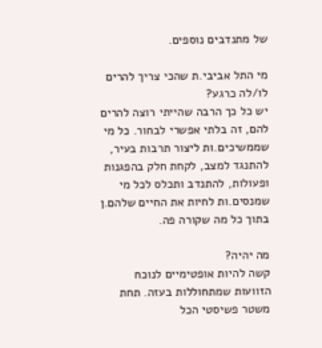של מתנדבים נוספים.

מי התל אביבי.ת שהכי צריך להרים לו/לה כרגע?
יש כל כך הרבה שהייתי רוצה להרים להם, זה בלתי אפשרי לבחור. כל מי שממשיכים.ות ליצור תרבות בעיר, להתנגד למצב, לקחת חלק בהפגנות ופעולות, להתנדב ותכלס לכל מי שמנסים.ות לחיות את החיים שלהם.ן בתוך כל מה שקורה פה.

מה יהיה?
קשה להיות אופטימיים לנוכח הזוועות שמתחוללות בעזה. תחת משטר פשיסטי הכל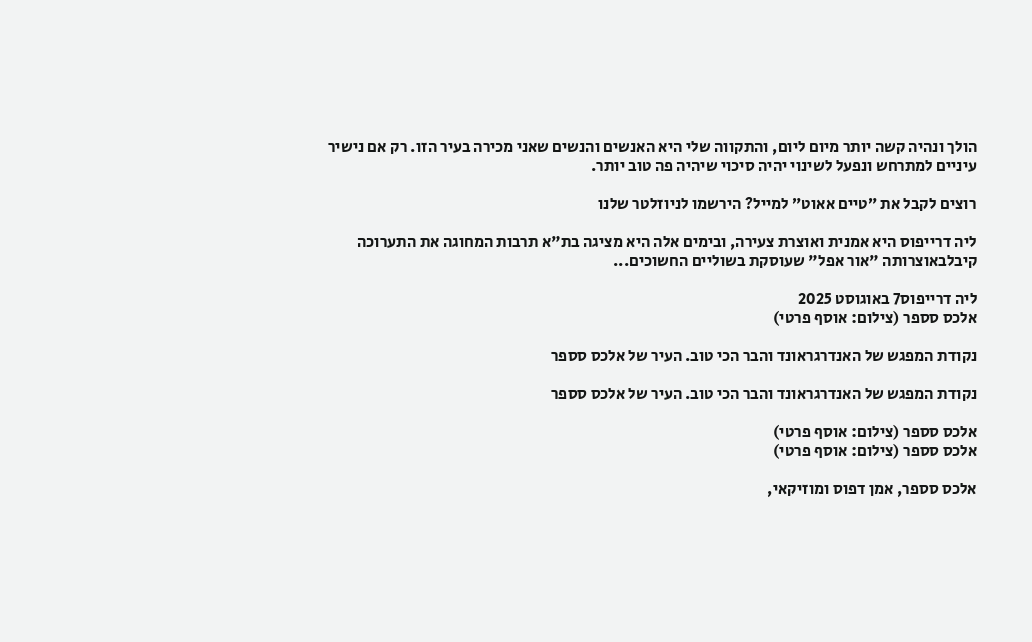הולך ונהיה קשה יותר מיום ליום, והתקווה שלי היא האנשים והנשים שאני מכירה בעיר הזו. רק אם נישיר עיניים למתרחש ונפעל לשינוי יהיה סיכוי שיהיה פה טוב יותר.

רוצים לקבל את ״טיים אאוט״ למייל? הירשמו לניוזלטר שלנו

ליה דרייפוס היא אמנית ואוצרת צעירה, ובימים אלה היא מציגה בת"א תרבות המחוגה את התערוכה קיבלבאוצרותה "אור אפל" שעוסקת בשוליים החשוכים...

ליה דרייפוס7 באוגוסט 2025
אלכס סספר (צילום: אוסף פרטי)

נקודת המפגש של האנדרגראונד והבר הכי טוב. העיר של אלכס סספר

נקודת המפגש של האנדרגראונד והבר הכי טוב. העיר של אלכס סספר

אלכס סספר (צילום: אוסף פרטי)
אלכס סספר (צילום: אוסף פרטי)

אלכס סספר, אמן דפוס ומוזיקאי,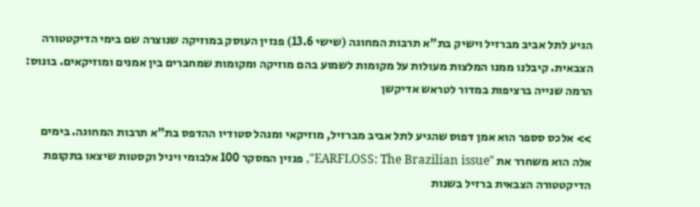הגיע לתל אביב מברזיל וישיק בת"א תרבות המחוגה (שישי 13.6) פנזין העוסק במוזיקה שנוצרה שם בימי הדיקטטורה הצבאית. קיבלנו ממנו המלצות מעולות על מקומות לשמוע בהם מוזיקה ומקומות שמחברים בין אמנים ומוזיקאים. בונוס: הרמה שנייה ברציפות במדור לטראש אדיקשן

>> אלכס סספר הוא אמן דפוס שהגיע לתל אביב מברזיל, מוזיקאי ומנהל סטודיו ההדפס בת"א תרבות המחוגה. בימים אלה הוא משחרר את "EARFLOSS: The Brazilian issue", פנזין המסקר 100 אלבומי ויניל וקסטות שיצאו בתקופת הדיקטטורה הצבאית ברזיל בשנות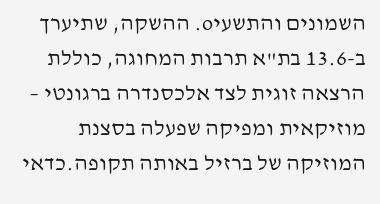השמונים והתשעיo. ההשקה, שתיערך ב-13.6 בת"א תרבות המחוגה, כוללת הרצאה זוגית לצד אלכסנדרה ברגונטי – מוזיקאית ומפיקה שפעלה בסצנת המוזיקה של ברזיל באותה תקופה.כדאי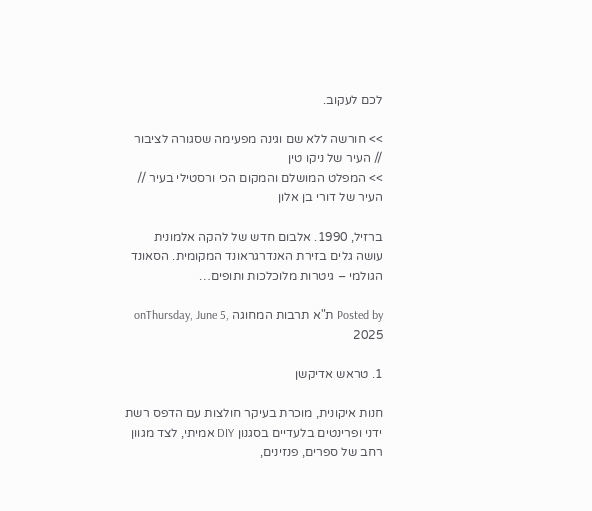לכם לעקוב.

>> חורשה ללא שם וגינה מפעימה שסגורה לציבור // העיר של ניקו טין
>> המפלט המושלם והמקום הכי ורסטילי בעיר // העיר של דורי בן אלון

ברזיל, 1990. אלבום חדש של להקה אלמונית עושה גלים בזירת האנדרגראונד המקומית. הסאונד הגולמי – גיטרות מלוכלכות ותופים…

Posted by ת"א תרבות המחוגה onThursday, June 5, 2025

1. טראש אדיקשן

חנות איקונית, מוכרת בעיקר חולצות עם הדפס רשת ידני ופרינטים בלעדיים בסגנון DIY אמיתי, לצד מגוון רחב של ספרים, פנזינים,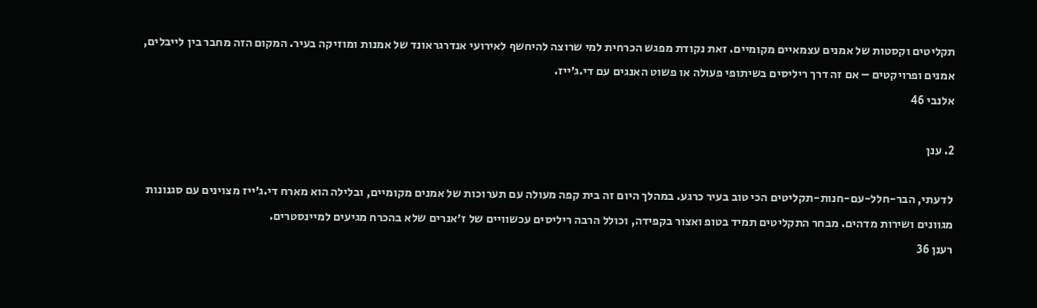תקליטים וקסטות של אמנים עצמאיים מקומיים. זאת נקודת מפגש הכרחית למי שרוצה להיחשף לאירועי אנדרגראונד של אמנות ומוזיקה בעיר. המקום הזה מחבר בין לייבלים, אמנים ופרויקטים – אם זה דרך ריליסים בשיתופי פעולה או פשוט האנגים עם די.ג׳ייז.
אלנבי 46

2. ענן

לדעתי, הבר-חלל-עם-חנות-תקליטים הכי טוב בעיר כרגע. במהלך היום זה בית קפה מעולה עם תערוכות של אמנים מקומיים, ובלילה הוא מארח די.ג׳ייז מצוינים עם סגנונות מגוונים ושירות מדהים. מבחר התקליטים תמיד בטופ ואצור בקפידה, וכולל הרבה ריליסים עכשוויים של ז׳אנרים שלא בהכרח מגיעים למיינסטרים.
רענן 36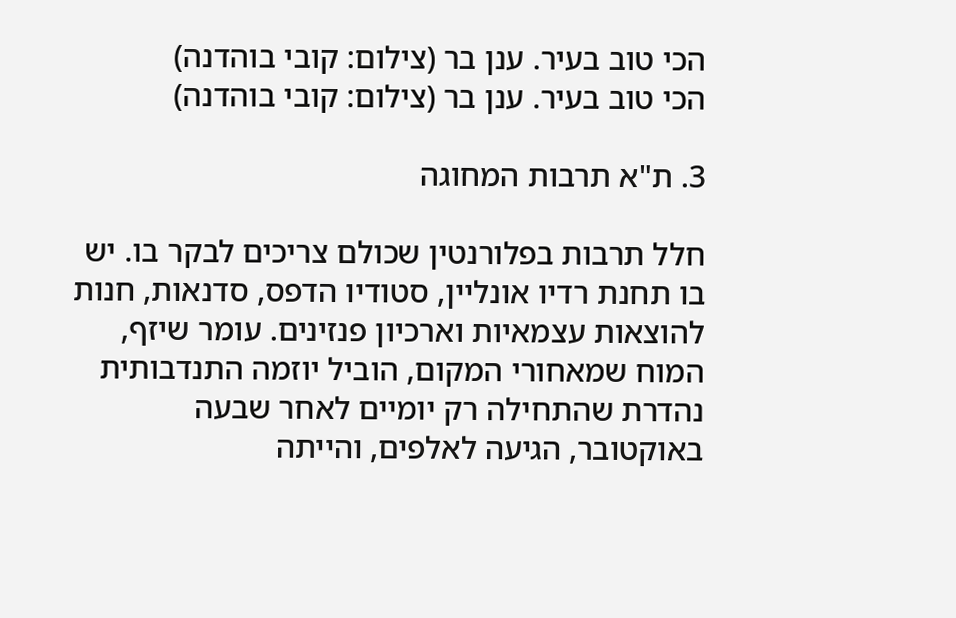הכי טוב בעיר. ענן בר (צילום: קובי בוהדנה)
הכי טוב בעיר. ענן בר (צילום: קובי בוהדנה)

3. ת"א תרבות המחוגה

חלל תרבות בפלורנטין שכולם צריכים לבקר בו. יש בו תחנת רדיו אונליין, סטודיו הדפס, סדנאות, חנות להוצאות עצמאיות וארכיון פנזינים. עומר שיזף, המוח שמאחורי המקום, הוביל יוזמה התנדבותית נהדרת שהתחילה רק יומיים לאחר שבעה באוקטובר, הגיעה לאלפים, והייתה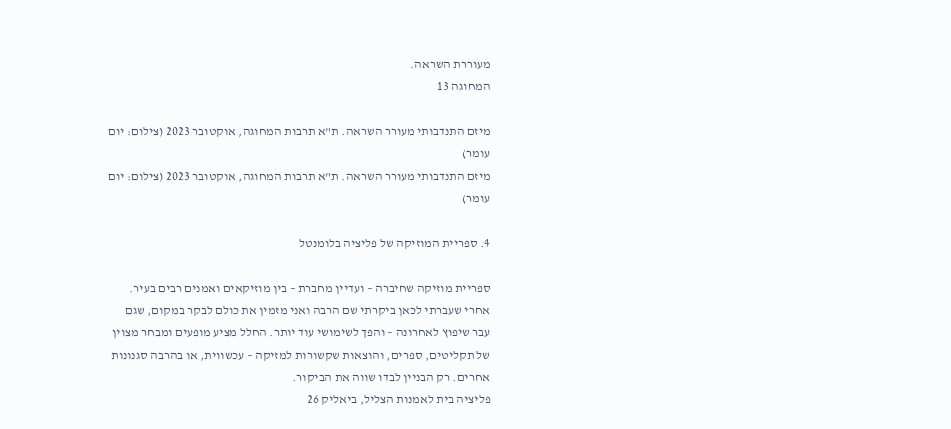מעוררת השראה.
המחוגה 13

מיזם התנדבותי מעורר השראה. ת"א תרבות המחוגה, אוקטובר 2023 (צילום: יום עומר)
מיזם התנדבותי מעורר השראה. ת"א תרבות המחוגה, אוקטובר 2023 (צילום: יום עומר)

4. ספריית המוזיקה של פליציה בלומנטל

ספריית מוזיקה שחיברה – ועדיין מחברת – בין מוזיקאים ואמנים רבים בעיר. אחרי שעברתי לכאן ביקרתי שם הרבה ואני מזמין את כולם לבקר במקום, שגם עבר שיפוץ לאחרונה – והפך לשימושי עוד יותר. החלל מציע מופעים ומבחר מצוין של תקליטים, ספרים, והוצאות שקשורות למזיקה – עכשווית, או בהרבה סגנונות אחרים. רק הבניין לבדו שווה את הביקור.
פליציה בית לאמנות הצליל, ביאליק 26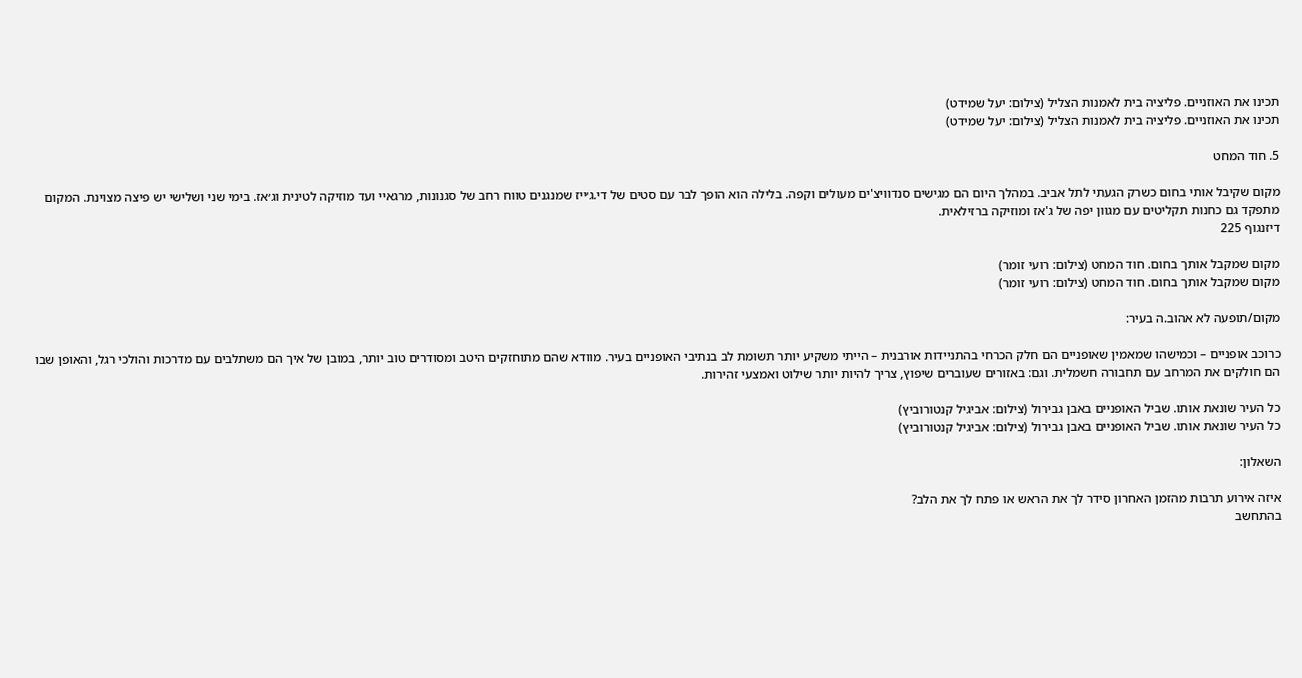תכינו את האוזניים. פליציה בית לאמנות הצליל (צילום: יעל שמידט)
תכינו את האוזניים. פליציה בית לאמנות הצליל (צילום: יעל שמידט)

5. חוד המחט

מקום שקיבל אותי בחום כשרק הגעתי לתל אביב. במהלך היום הם מגישים סנדוויצ'ים מעולים וקפה. בלילה הוא הופך לבר עם סטים של די.ג׳ייז שמנגנים טווח רחב של סגנונות, מרגאיי ועד מוזיקה לטינית וג׳אז. בימי שני ושלישי יש פיצה מצוינת. המקום מתפקד גם כחנות תקליטים עם מגוון יפה של ג'אז ומוזיקה ברזילאית.
דיזנגוף 225

מקום שמקבל אותך בחום. חוד המחט (צילום: רועי זומר)
מקום שמקבל אותך בחום. חוד המחט (צילום: רועי זומר)

מקום/תופעה לא אהוב.ה בעיר:

כרוכב אופניים – וכמישהו שמאמין שאופניים הם חלק הכרחי בהתניידות אורבנית – הייתי משקיע יותר תשומת לב בנתיבי האופניים בעיר. מוודא שהם מתוחזקים היטב ומסודרים טוב יותר, במובן של איך הם משתלבים עם מדרכות והולכי רגל, והאופן שבו הם חולקים את המרחב עם תחבורה חשמלית. וגם: באזורים שעוברים שיפוץ, צריך להיות יותר שילוט ואמצעי זהירות.

כל העיר שונאת אותו. שביל האופניים באבן גבירול (צילום: אביגיל קנטורוביץ)
כל העיר שונאת אותו. שביל האופניים באבן גבירול (צילום: אביגיל קנטורוביץ)

השאלון:

איזה אירוע תרבות מהזמן האחרון סידר לך את הראש או פתח לך את הלב?
בהתחשב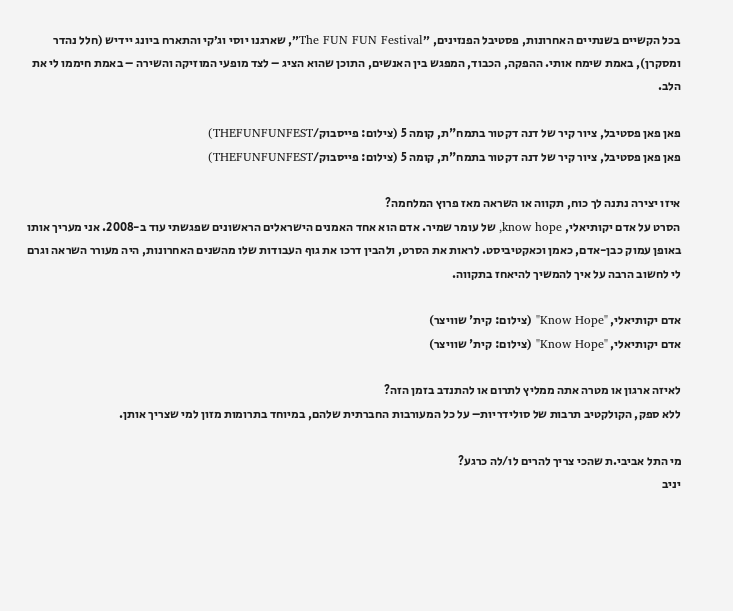בכל הקשיים בשנתיים האחרונות, פסטיבל הפנזינים, ״The FUN FUN Festival״, שארגנו יוסי וג׳קי והתארח ביונג יידיש (חלל נהדר ומסקרן), באמת שימח אותי. ההפקה, הכבוד, המפגש בין האנשים, התוכן שהוא הציג – לצד מופעי המוזיקה והשירה – באמת חיממו לי את הלב.

פאן פאן פסטיבל, ציור קיר של דנה דקטור בתמח"ת, קומה 5 (צילום: פייסבוק/THEFUNFUNFEST)
פאן פאן פסטיבל, ציור קיר של דנה דקטור בתמח"ת, קומה 5 (צילום: פייסבוק/THEFUNFUNFEST)

איזו יצירה נתנה לך כוח, תקווה או השראה מאז פרוץ המלחמה?
הסרט על אדם יקותיאלי, know hope, של עומר שמיר. אדם הוא אחד האמנים הישראלים הראשונים שפגשתי עוד ב-2008. אני מעריך אותו באופן עמוק כבן-אדם, כאמן וכאקטיביסט. לראות את הסרט, ולהבין דרכו את גוף העבודות שלו מהשנים האחרונות, היה מעורר השראה וגרם לי לחשוב הרבה על איך להמשיך להיאחז בתקווה.

אדם יקותיאלי, "Know Hope" (צילום: קית' שוויצר)
אדם יקותיאלי, "Know Hope" (צילום: קית' שוויצר)

לאיזה ארגון או מטרה אתה ממליץ לתרום או להתנדב בזמן הזה?
ללא ספק, הקולקטיב תרבות של סולידריות– על כל המעורבות החברתית שלהם, במיוחד בתרומות מזון למי שצריך אותן.

מי התל אביבי.ת שהכי צריך להרים לו/לה כרגע?
יניב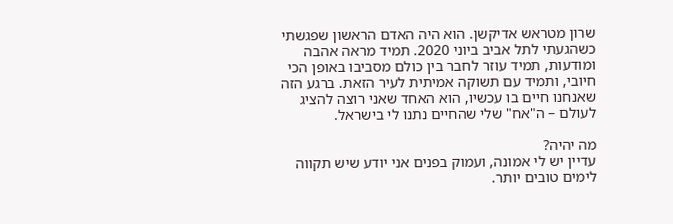שרון מטראש אדיקשן. הוא היה האדם הראשון שפגשתי כשהגעתי לתל אביב ביוני 2020. תמיד מראה אהבה ומודעות, תמיד עוזר לחבר בין כולם מסביבו באופן הכי חיובי, ותמיד עם תשוקה אמיתית לעיר הזאת. ברגע הזה שאנחנו חיים בו עכשיו, הוא האחד שאני רוצה להציג לעולם – ה"אח" שלי שהחיים נתנו לי בישראל.

מה יהיה?
עדיין יש לי אמונה, ועמוק בפנים אני יודע שיש תקווה לימים טובים יותר.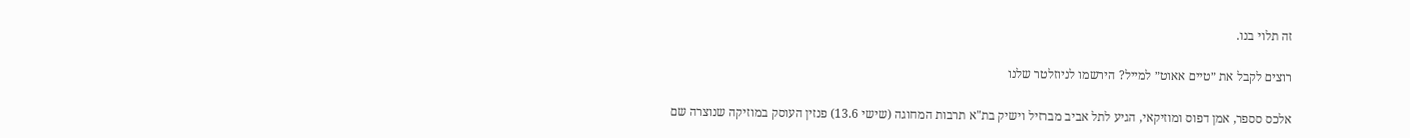זה תלוי בנו.

רוצים לקבל את ״טיים אאוט״ למייל? הירשמו לניוזלטר שלנו

אלכס סספר, אמן דפוס ומוזיקאי, הגיע לתל אביב מברזיל וישיק בת"א תרבות המחוגה (שישי 13.6) פנזין העוסק במוזיקה שנוצרה שם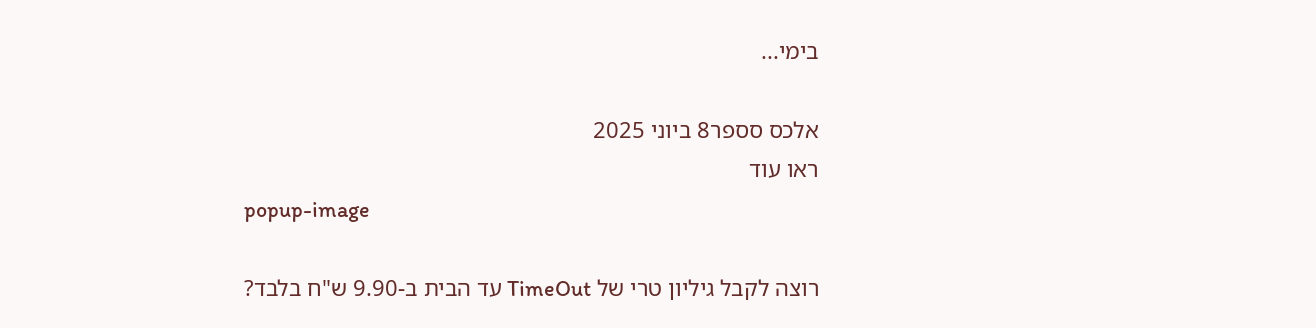בימי...

אלכס סספר8 ביוני 2025
ראו עוד
popup-image

רוצה לקבל גיליון טרי של TimeOut עד הבית ב-9.90 ש"ח בלבד?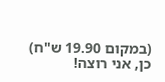(במקום 19.90 ש"ח)
כן, אני רוצה!